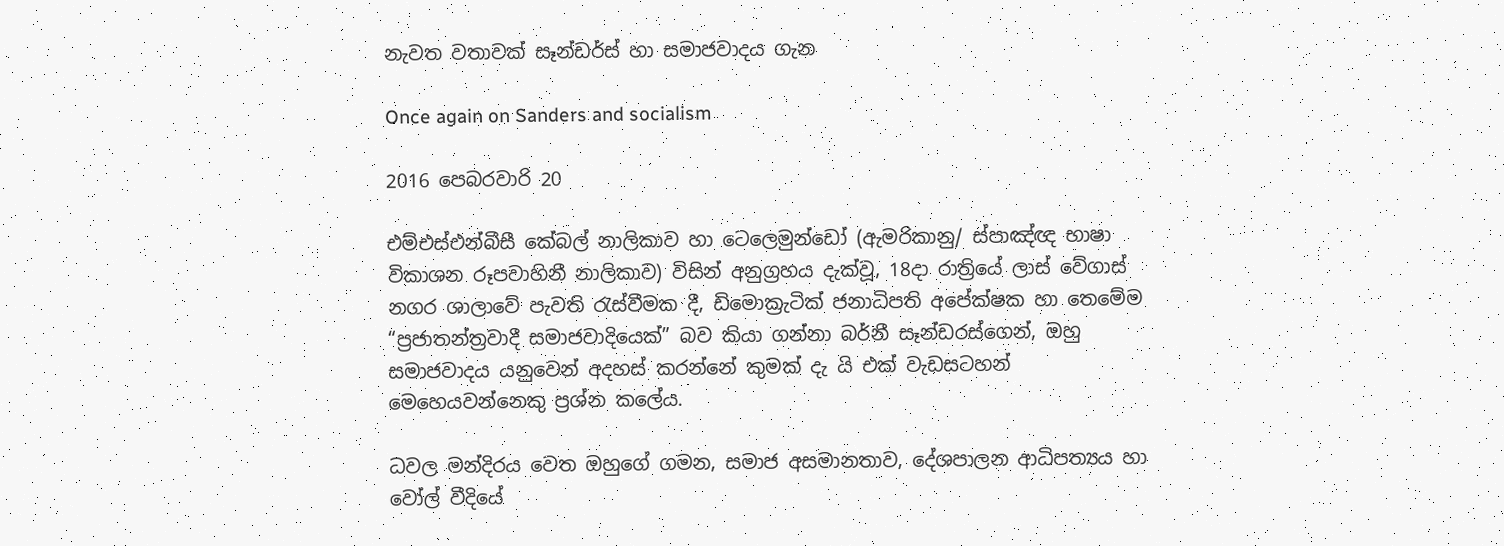නැවත වතාවක් සෑන්ඩර්ස් හා සමාජවාදය ගැන

Once again on Sanders and socialism

2016 පෙබරවාරි 20

එම්එස්එන්බීසී කේබල් නාලිකාව හා ටෙලෙමුන්ඩෝ (ඇමරිකානු/ ස්පාඤ්ඥ භාෂා විකාශන රූපවාහිනී නාලිකාව) විසින් අනුග්‍රහය දැක්වූ, 18දා රාත්‍රියේ ලාස් වේගාස් නගර ශාලාවේ පැවති රැස්වීමක දී, ඩිමොක්‍රැටික් ජනාධිපති අපේක්ෂක හා තෙමේම “ප්‍රජාතන්ත්‍රවාදී සමාජවාදියෙක්” බව කියා ගන්නා බර්නී සෑන්ඩරස්ගෙන්, ඔහු සමාජවාදය යනු‍වෙන් අදහස් කරන්නේ කුමක් දැ යි එක් වැඩසටහන් මෙහෙයවන්නෙකු ප්‍රශ්න කලේය.

ධවල මන්දිරය වෙත ඔහුගේ ගමන, සමාජ අසමානතාව, දේශපාලන ආධිපත්‍යය හා වෝල් වීදියේ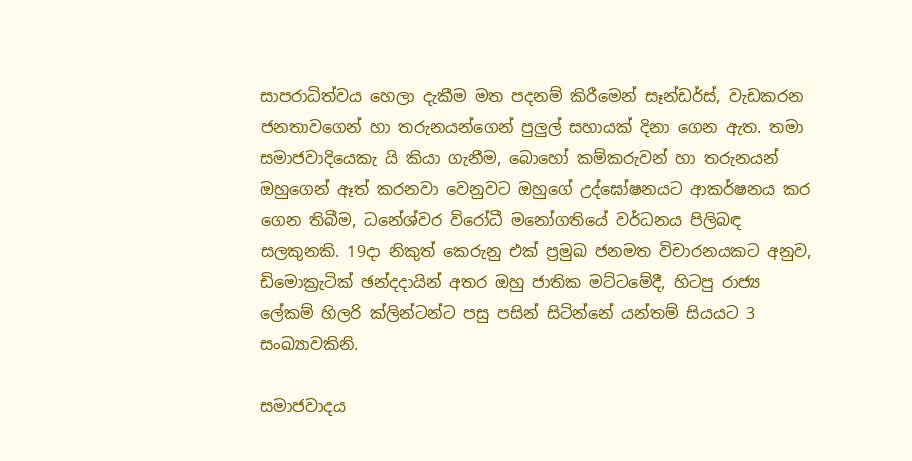සාපරාධිත්වය හෙලා දැකීම මත පදනම් කිරීමෙන් සෑන්ඩර්ස්, වැඩකරන ජනතාවගෙන් හා තරුනයන්ගෙන් පුලුල් සහායක් දිනා ගෙන ඇත. තමා සමාජවාදියෙකැ යි කියා ගැනීම, බොහෝ කම්කරුවන් හා තරුනයන් ඔහුගෙන් ඈත් කරනවා වෙනුවට ඔහුගේ උද්ඝෝෂනයට ආකර්ෂනය කර ගෙන තිබීම, ධනේශ්වර විරෝධී මනෝගතියේ වර්ධනය පිලිබඳ සලකුනකි. 19දා නිකුත් කෙරුනු එක් ප්‍රමුඛ ජනමත විචාරනයකට අනුව, ඩිමොක්‍රැටික් ඡන්දදායින් අතර ඔහු ජාතික මට්ටමේදී, හිටපු රාජ්‍ය ලේකම් හිලරි ක්ලින්ටන්ට පසු පසින් සිටින්නේ යන්තම් සියයට 3 සංඛ්‍යාවකිනි.

සමාජවාදය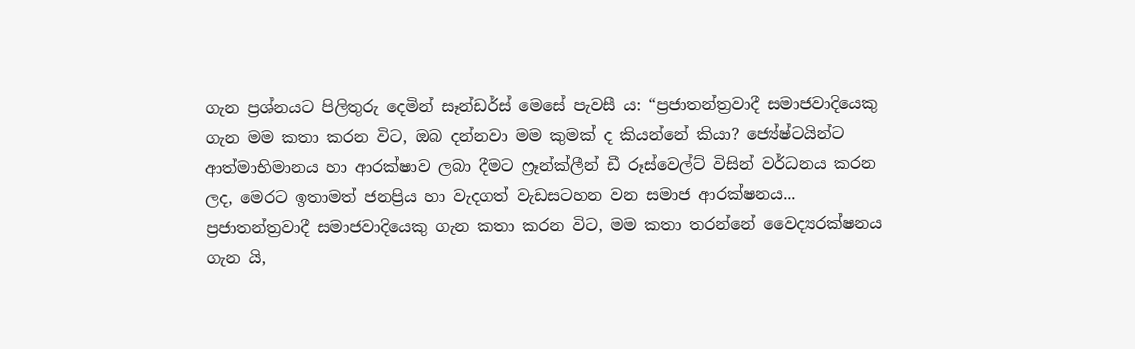ගැන ප්‍රශ්නයට පිලිතුරු දෙමින් සෑන්ඩර්ස් මෙසේ පැවසී ය: “ප්‍රජාතන්ත්‍රවාදී සමාජවාදියෙකු ගැන මම කතා කරන විට, ඔබ දන්නවා මම කුමක් ද කියන්නේ කියා? ජ්‍යේෂ්ටයින්ට ආත්මාභිමානය හා ආරක්ෂාව ලබා දීමට ෆ්‍රෑන්ක්ලීන් ඩී රූස්වෙල්ට් විසින් වර්ධනය කරන ලද, මෙරට ඉතාමත් ජනප්‍රිය හා වැදගත් වැඩසටහන වන සමාජ ආරක්ෂනය... ප්‍රජාතන්ත්‍රවාදී සමාජවාදියෙකු ගැන කතා කරන විට, මම කතා තරන්නේ වෛද්‍යරක්ෂනය ගැන යි,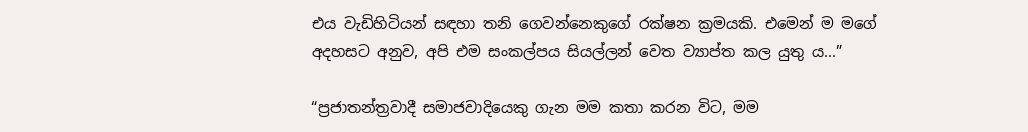එය වැඩිහිටියන් සඳහා තනි ගෙවන්නෙකුගේ රක්ෂන ක්‍රමයකි. එමෙන් ම මගේ අදහසට අනුව, අපි එම සංකල්පය සියල්ලන් වෙත ව්‍යාප්ත කල යුතු ය...”

“ප්‍රජාතන්ත්‍රවාදී සමාජවාදියෙකු ගැන මම කතා කරන විට, මම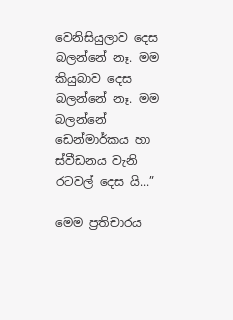වෙනිසියුලාව දෙස බලන්නේ නෑ. මම කියුබාව දෙස බලන්නේ නෑ. මම බලන්නේ ඩෙන්මාර්කය හා ස්වීඩනය වැනි රටවල් දෙස යි...”

මෙම ප්‍රතිචාරය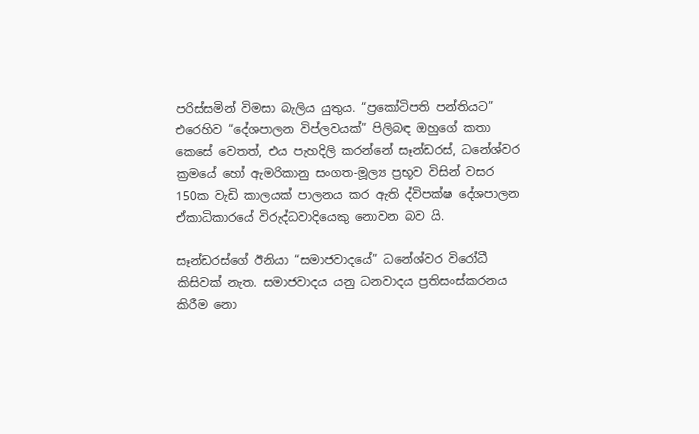පරිස්සමින් විමසා බැලිය යුතුය. “ප්‍රකෝටිපති පන්තියට” එරෙහිව “දේශපාලන විප්ලවයක්” පිලිබඳ ඔහුගේ කතා කෙසේ වෙතත්, එය පැහදිලි කරන්නේ සෑන්ඩරස්, ධනේශ්වර ක්‍රමයේ හෝ ඇමරිකානු සංගත-මූල්‍ය ප්‍රභූව විසින් වසර 150ක වැඩි කාලයක් පාලනය කර ඇති ද්විපක්ෂ දේශපාලන ඒකාධිකාරයේ විරුද්ධවාදියෙකු නොවන බව යි.

සෑන්ඩරස්ගේ ඊනියා “සමාජවාදයේ” ධනේශ්වර විරෝධී කිසිවක් නැත. සමාජවාදය යනු ධනවාදය ප්‍රතිසංස්කරනය කිරීම නො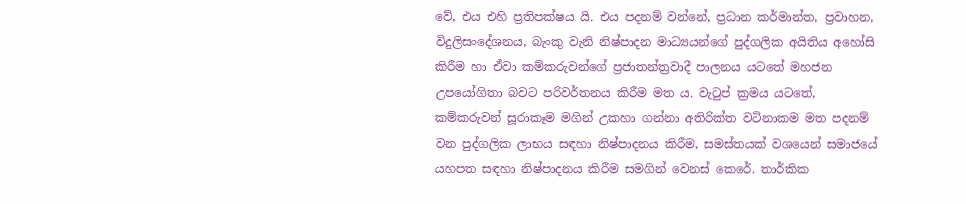වේ, එය එහි ප්‍රතිපක්ෂය යි. එය පදනම් වන්නේ, ප්‍රධාන කර්මාන්ත, ප්‍රවාහන, විදුලිසංදේශනය, බැංකු වැනි නිෂ්පාදන මාධ්‍යයන්ගේ පුද්ගලික අයිතිය අහෝසි කිරීම හා ඒවා කම්කරුවන්ගේ ප්‍රජාතන්ත්‍රවාදී පාලනය යටතේ මහජන උපයෝගිතා බවට පරිවර්තනය කිරීම මත ය. වැටුප් ක්‍රමය යටතේ, කම්කරුවන් සූරාකෑම මගින් උකහා ගන්නා අතිරික්ත වටිනාකම මත පදනම් වන පුද්ගලික ලාභය සඳහා නිෂ්පාදනය කිරීම, සමස්තයක් වශයෙන් සමාජයේ යහපත සඳහා නිෂ්පාදනය කිරීම සමගින් වෙනස් කෙ‍රේ. තාර්කික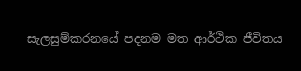සැලසුම්කරනයේ පදනම මත ආර්ථික ජීවිතය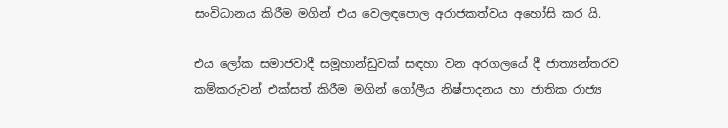සංවිධානය කිරීම මගින් එය වෙලඳපොල අරාජකත්වය අහෝසි කර යි.

එය ලෝක සමාජවාදී සමූහාන්ඩුවක් සඳහා වන අරගලයේ දී ජාත්‍යන්තරව කම්කරුවන් එක්සත් කිරීම මගින් ගෝලීය නිෂ්පාදනය හා ජාතික රාජ්‍ය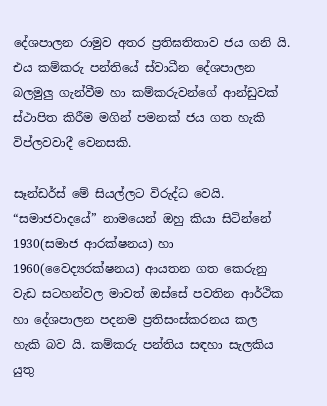දේශපාලන රාමුව අතර ප්‍රතිඝතිතාව ජය ගනි යි. එය කම්කරු පන්තියේ ස්වාධීන දේශපාලන බලමුලු ගැන්වීම හා කම්කරුවන්ගේ ආන්ඩුවක් ස්ථාපිත කිරීම මගින් පමනක් ජය ගත හැකි විප්ලවවාදී වෙනසකි.

සෑන්ඩර්ස් මේ සියල්ලට විරුද්ධ වෙයි. “සමාජවාදයේ” නාමයෙන් ඔහු කියා සිටින්නේ 1930(සමාජ ආරක්ෂනය) හා 1960(වෛද්‍යරක්ෂනය) ආයතන ගත කෙරුනු වැඩ සටහන්වල මාවත් ඔස්සේ පවතින ආර්ථික හා දේශපාලන පදනම ප්‍රතිසංස්කරනය කල හැකි බව යි. කම්කරු පන්තිය සඳහා සැලකිය යුතු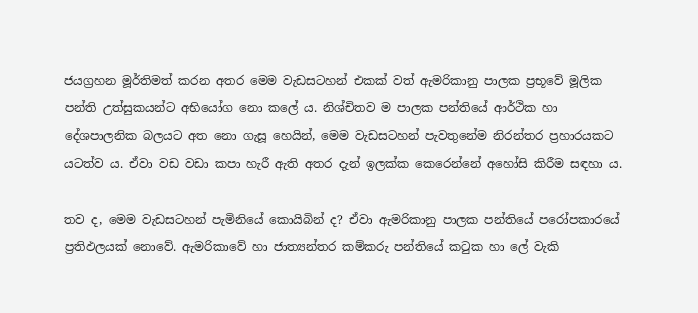ජයග්‍රහන මූර්තිමත් කරන අතර මෙම වැඩසටහන් එකක් වත් ඇමරිකානු පාලක ප්‍රභූවේ මූලික පන්ති උත්සුකයන්ට අභියෝග නො කලේ ය. නිශ්චිතව ම පාලක පන්තියේ ආර්ථික හා දේශපාලනික බලයට අත නො ගැසූ හෙයින්, මෙම වැඩසටහන් පැවතුනේම නිරන්තර ප්‍රහාරයකට යටත්ව ය. ඒවා වඩ වඩා කපා හැරී ඇති අතර දැන් ඉලක්ක කෙරෙන්නේ අහෝසි කිරීම සඳහා ය.

තව ද, මෙම වැඩසටහන් පැමිනියේ කොයිබින් ද? ඒවා ඇමරිකානු පාලක පන්තියේ පරෝපකාරයේ ප්‍රතිඵලයක් නොවේ. ඇමරිකාවේ හා ජාත්‍යන්තර කම්කරු පන්තියේ කටුක හා ලේ වැකි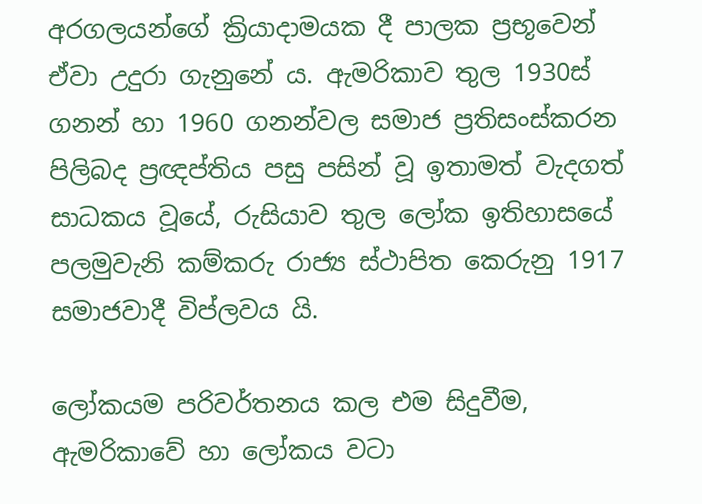අරගලයන්ගේ ක්‍රියාදාමයක දී පාලක ප්‍රභූවෙන් ඒවා උදුරා ගැනුනේ ය. ඇමරිකාව තුල 1930ස් ගනන් හා 1960 ගනන්වල සමාජ ප්‍රතිසංස්කරන පිලිබද ප්‍රඥප්තිය පසු පසින් වූ ඉතාමත් වැදගත් සාධකය වූයේ, රුසියාව තුල ලෝක ඉතිහාසයේ පලමුවැනි කම්කරු රාජ්‍ය ස්ථාපිත කෙරුනු 1917 සමාජවාදී විප්ලවය යි.

ලෝකයම පරිවර්තනය කල එම සිදුවීම, ඇමරිකාවේ හා ලෝකය වටා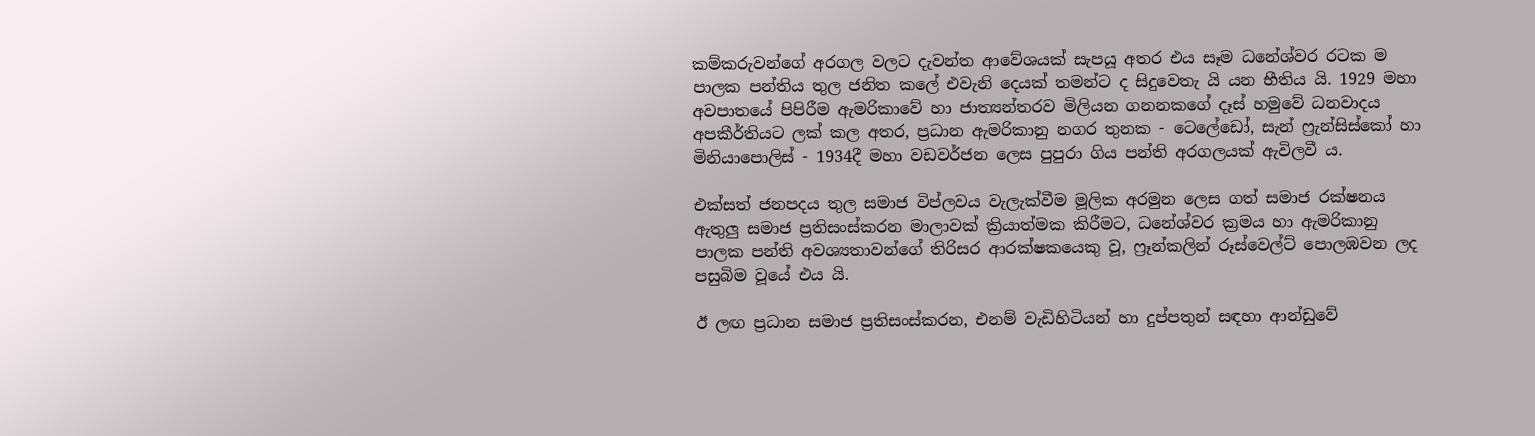කම්කරුවන්ගේ අරගල වලට දැවන්ත ආවේශයක් සැපයූ අතර එය සෑම ධනේශ්වර රටක ම පාලක පන්තිය තුල ජනිත කලේ එවැනි දෙයක් තමන්ට ද සිදුවෙතැ යි යන භීතිය යි. 1929 මහා අවපාතයේ පිපිරීම ඇමරිකාවේ හා ජාත්‍යන්තරව මිලියන ගනනකගේ දෑස් හමුවේ ධනවාදය අපකීර්තියට ලක් කල අතර, ප්‍රධාන ඇමරිකානු නගර තුනක - ටෙලේඩෝ, සැන් ෆ්‍රැන්සිස්කෝ හා මිනියාපොලිස් - 1934දී මහා වඩවර්ජන ලෙස පුපුරා ගිය පන්ති අරගලයක් ඇවිලවී ය.

එක්සත් ජනපදය තුල සමාජ විප්ලවය වැලැක්වීම මූලික අරමුන ලෙස ගත් සමාජ රක්ෂනය ඇතුලු සමාජ ප්‍රතිසංස්කරන මාලාවක් ක්‍රියාත්මක කිරීමට, ධනේශ්වර ක්‍රමය හා ඇමරිකානු පාලක පන්ති අවශ්‍යතාවන්ගේ තිරිසර ආරක්ෂකයෙකු වූ, ෆ්‍රෑන්කලින් රූස්වෙල්ට් පොලඹවන ලද පසුබිම වූයේ එය යි.

ඊ ලඟ ප්‍රධාන සමාජ ප්‍රතිසංස්කරන, එනම් වැඩිහිටියන් හා දුප්පතුන් සඳහා ආන්ඩුවේ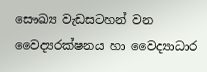සෞඛ්‍ය වැඩසටහන් වන වෛද්‍යරක්ෂනය හා වෛද්‍යාධාර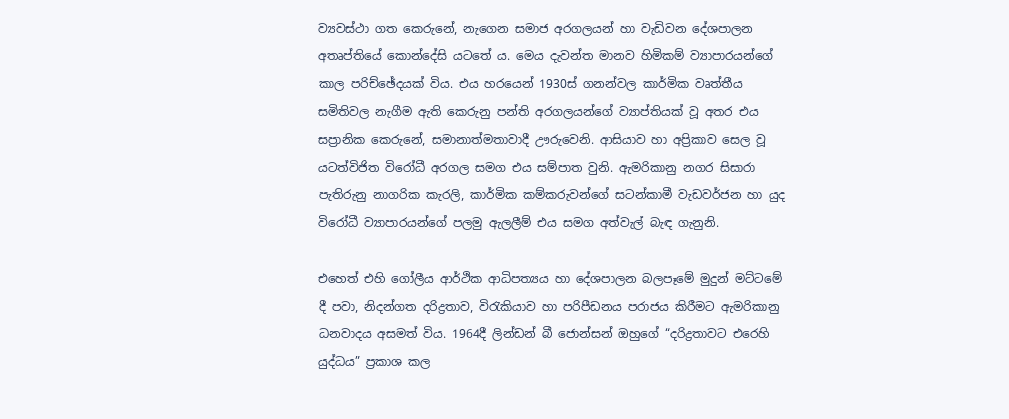ව්‍යවස්ථා ගත කෙරුනේ, නැගෙන සමාජ අරගලයන් හා වැඩිවන දේශපාලන අතෘප්තියේ කොන්දේසි යටතේ ය. මෙය දැවන්ත මානව හිමිකම් ව්‍යාපාරයන්ගේ කාල පරිච්ඡේදයක් විය. එය හරයෙන් 1930ස් ගනන්වල කාර්මික වෘත්තීය සමිතිවල නැගීම ඇති කෙරුනු පන්ති අරගලයන්ගේ ව්‍යාප්තියක් වූ අතර එය සප්‍රානික කෙරුනේ, සමානාත්මතාවාදී ඌරුවෙනි. ආසියාව හා අප්‍රිකාව සෙල වූ යටත්විජිත විරෝධී අරගල සමග එය සම්පාත වුනි. ඇමරිකානු නගර සිසාරා පැතිරුනු නාගරික කැරලි, කාර්මික කම්කරුවන්ගේ සටන්කාමී වැඩවර්ජන හා යුද විරෝධී ව්‍යාපාරයන්ගේ පලමු ඇලලීම් එය සමග අත්වැල් බැඳ ගැනුනි.

එහෙත් එහි ගෝලීය ආර්ථික ආධිපත්‍යය හා දේශපාලන බලපෑමේ මුදුන් මට්ටමේ දී පවා, නිදන්ගත දරිද්‍රතාව, විරැකියාව හා පරිපීඩනය පරාජය කිරීමට ඇමරිකානු ධනවාදය අසමත් විය. 1964දී ලින්ඩන් බී ජොන්සන් ඔහුගේ “දරිද්‍රතාවට එරෙහි යුද්ධය” ප්‍රකාශ කල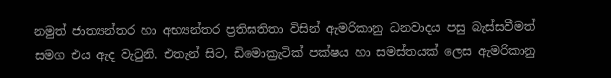නමුත් ජාත්‍යන්තර හා අභ්‍යන්තර ප්‍රතිඝතිතා විසින් ඇමරිකානු ධනවාදය පසු බැස්සවීමත් සමග එය ඇද වැටුනි. එතැන් සිට, ඩිමොක්‍රැටික් පක්ෂය හා සමස්තයක් ලෙස ඇමරිකානු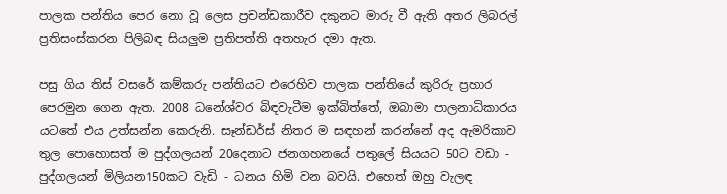පාලක පන්තිය පෙර නො වූ ලෙස ප්‍රචන්ඩකාරීව දකුනට මාරු වී ඇති අතර ලිබරල් ප්‍රතිසංස්කරන පිලිබඳ සියලුම ප්‍රතිපත්ති අතහැර දමා ඇත.

පසු ගිය තිස් වසරේ කම්කරු පන්තියට එරෙහිව පාලක පන්තියේ කුරිරු ප්‍රහාර පෙරමුන ගෙන ඇත. 2008 ධනේශ්වර බිඳවැටීම ඉක්බිත්තේ, ඔබාමා පාලනාධිකාරය යටතේ එය උත්සන්න කෙරුනි. සෑන්ඩර්ස් නිතර ම සඳහන් කරන්නේ අද ඇමරිකාව තුල පොහොසත් ම පුද්ගලයන් 20දෙනාට ජනගහනයේ පතුලේ සියයට 50ට වඩා - පුද්ගලයන් මිලියන150කට වැඩි - ධනය හිමි වන බවයි. එහෙත් ඔහු වැලඳ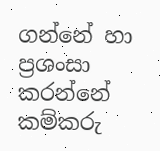ගන්නේ හා ප්‍රශංසා කරන්නේ කම්කරු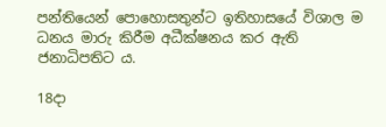පන්තියෙන් පොහොසතුන්ට ඉතිහාසයේ විශාල ම ධනය මාරු කිරීම අධීක්ෂනය කර ඇති ජනාධිපතිට ය.

18දා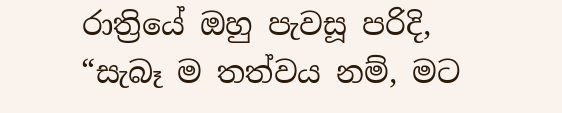රාත්‍රියේ ඔහු පැවසූ පරිදි, “සැබෑ ම තත්වය නම්, මට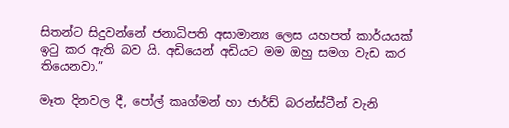සිතන්ට සිදුවන්නේ ජනාධිපති අසාමාන්‍ය ලෙස යහපත් කාර්යයක් ඉටු කර ඇති බව යි. අඩියෙන් අඩියට මම ඔහු සමග වැඩ කර තියෙනවා.”

මෑත දිනවල දී, පෝල් කෘග්මන් හා ජාර්ඩ් බරන්ස්ටීන් වැනි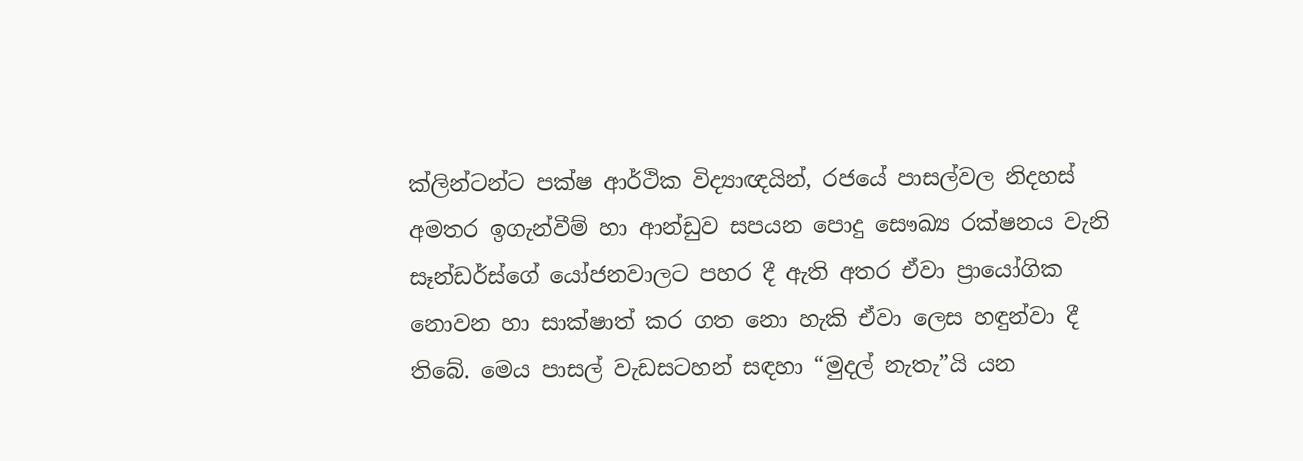ක්ලින්ටන්ට පක්ෂ ආර්ථික විද්‍යාඥයින්, රජයේ පාසල්වල නිදහස් අමතර ඉගැන්වීම් හා ආන්ඩුව සපයන පොදු සෞඛ්‍ය රක්ෂනය වැනි සෑන්ඩර්ස්ගේ යෝජනවාලට පහර දී ඇති අතර ඒවා ප්‍රායෝගික නොවන හා සාක්ෂාත් කර ගත නො හැකි ඒවා ලෙස හඳුන්වා දී තිබේ. මෙය පාසල් වැඩසටහන් සඳහා “මුදල් නැතැ”යි යන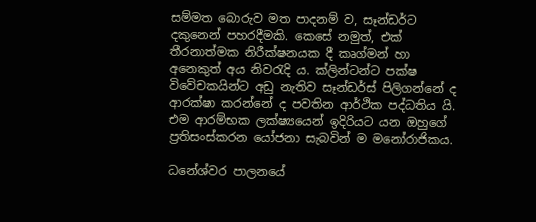සම්මත බොරුව මත පාදනම් ව, සෑන්ඩර්ට දකුනෙන් පහරදීමකි. කෙසේ නමුත්, එක් තීරනාත්මක නිරීක්ෂනයක දී කෘග්මන් හා අනෙකුත් අය නිවරැදි ය. ක්ලින්ටන්ට පක්ෂ විවේචකයින්ට අඩු නැතිව සෑන්ඩර්ස් පිලිගන්නේ ද ආරක්ෂා කරන්නේ ද පවතින ආර්ථික පද්ධතිය යි. එම ආරම්භක ලක්ෂ්‍යයෙන් ඉදිරියට යන ඔහුගේ ප්‍රතිසංස්කරන යෝජනා සැබවින් ම මනෝරාජිකය.

ධනේශ්වර පාලනයේ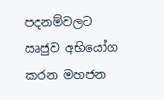පදනම්වලට ඍජුව අභියෝග කරන මහජන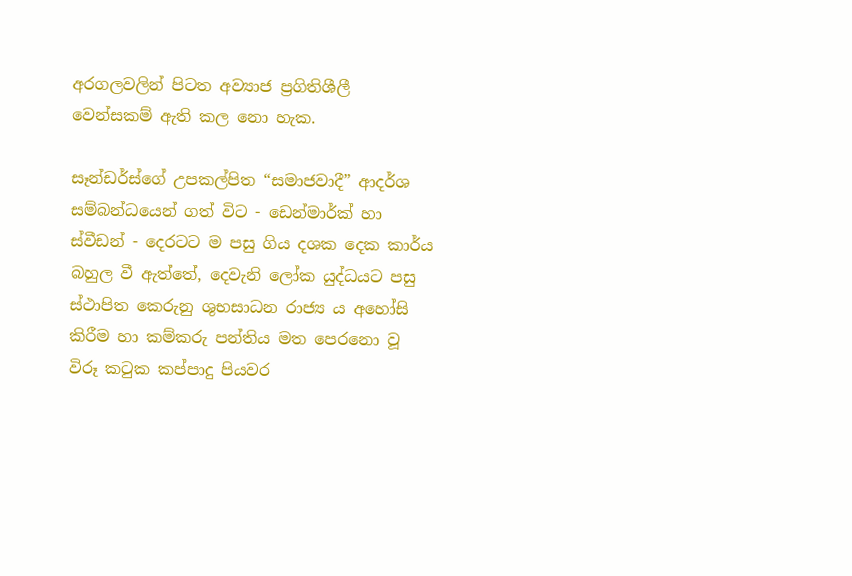අරගලවලින් පිටත අව්‍යාජ ප්‍රගිතිශීලී වෙන්සකම් ඇති කල ‍නො හැක.

සෑන්ඩර්ස්ගේ උපකල්පිත “සමාජවාදී” ආදර්ශ සම්බන්ධයෙන් ගත් විට - ඩෙන්මාර්ක් හා ස්වීඩන් - දෙරටට ම පසු ගිය දශක දෙක කාර්ය බහුල වී ඇත්තේ, දෙවැනි ලෝක යුද්ධයට පසු ස්ථාපිත කෙරුනු ශුභසාධන රාජ්‍ය ය අහෝසි කිරීම හා කම්කරු පන්තිය මත පෙරනො වූ විරූ කටුක කප්පාදු පියවර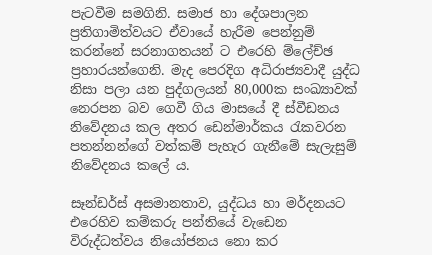පැටවීම සමගිනි. සමාජ හා දේශපාලන ප්‍රතිගාමිත්වයට ඒවායේ හැරීම පෙන්නුම් කරන්නේ සරනාගතයන් ට එරෙහි ම්ලේච්ඡ ප්‍රහාරයන්ගෙනි. මැද පෙරදිග අධිරාජ්‍යවාදී යුද්ධ නිසා පලා යන පුද්ගලයන් 80,000ක සංඛ්‍යාවක් නෙරපන බව ගෙවී ගිය මාසයේ දී ස්වීඩනය නිවේදනය කල අතර ඩෙන්මාර්කය රැකවරන පතන්නන්ගේ වත්කම් පැහැර ගැනීමේ සැලැසුම් නිවේදනය කලේ ය.

සෑන්ඩර්ස් අසමානතාව, යුද්ධය හා මර්දනයට එරෙහිව කම්කරු පන්තියේ වැඩෙන විරුද්ධත්වය නියෝජනය නො කර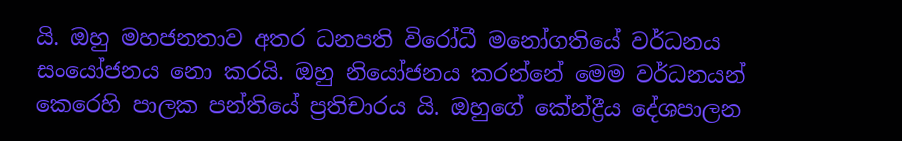යි. ඔහු මහජනතාව අතර ධනපති විරෝධී මනෝගතියේ වර්ධනය සංයෝජනය නො කරයි. ඔහු නියෝජනය කරන්නේ මෙම වර්ධනයන් කෙරෙහි පාලක පන්තියේ ප්‍රතිචාරය යි. ඔහුගේ කේන්ද්‍රීය දේශපාලන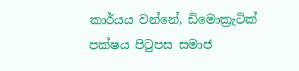කාර්යය වන්නේ, ඩිමොක්‍රැටික් පක්ෂය පිටුපස සමාජ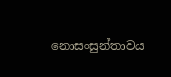නොසංසුන්තාවය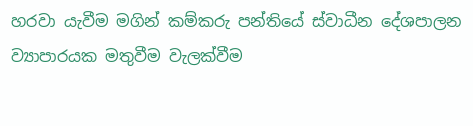හරවා යැවීම මගින් කම්කරු පන්තියේ ස්වාධීන දේශපාලන ව්‍යාපාරයක මතුවීම වැලක්වීම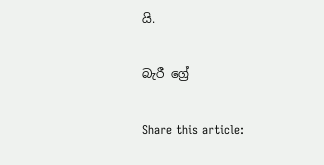යි.

බැරී ග්‍රේ

Share this article: